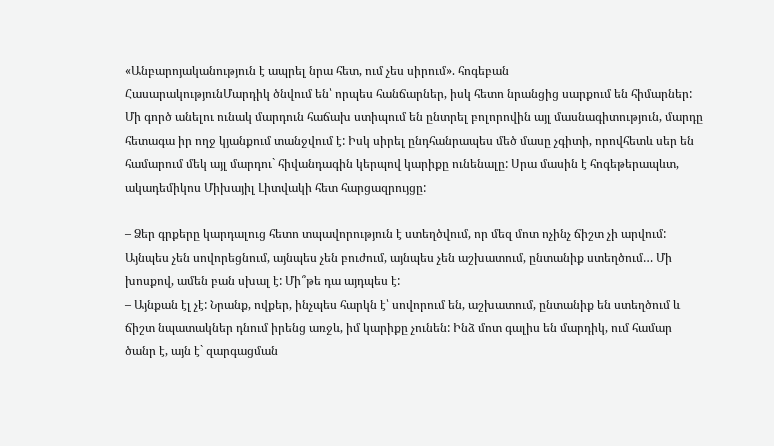«Անբարոյականություն է ապրել նրա հետ, ում չես սիրում». հոգեբան
ՀասարակությունՄարդիկ ծնվում են՝ որպես հանճարներ, իսկ հետո նրանցից սարքում են հիմարներ: Մի գործ անելու ունակ մարդուն հաճախ ստիպում են ընտրել բոլորովին այլ մասնագիտություն, մարդը հետագա իր ողջ կյանքում տանջվում է: Իսկ սիրել ընդհանրապես մեծ մասը չգիտի, որովհետև սեր են համարում մեկ այլ մարդու` հիվանդագին կերպով կարիքը ունենալը: Սրա մասին է հոգեթերապևտ, ակադեմիկոս Միխայիլ Լիտվակի հետ հարցազրույցը:

– Ձեր գրքերը կարդալուց հետո տպավորություն է ստեղծվում, որ մեզ մոտ ոչինչ ճիշտ չի արվում: Այնպես չեն սովորեցնում, այնպես չեն բուժում, այնպես չեն աշխատում, ընտանիք ստեղծում… Մի խոսքով, ամեն բան սխալ է: Մի՞թե դա այդպես է:
– Այնքան էլ չէ: Նրանք, ովքեր, ինչպես հարկն է՝ սովորում են, աշխատում, ընտանիք են ստեղծում և ճիշտ նպատակներ դնում իրենց առջև, իմ կարիքը չունեն: Ինձ մոտ գալիս են մարդիկ, ում համար ծանր է, այն է` զարգացման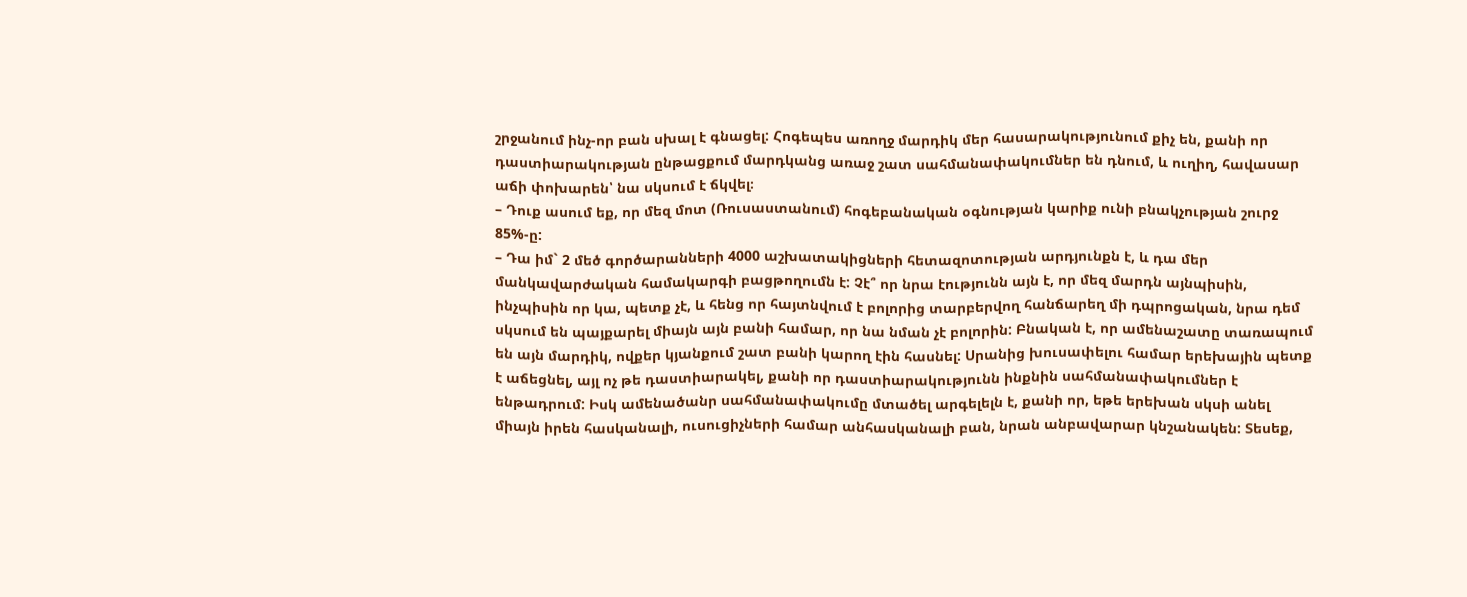շրջանում ինչ-որ բան սխալ է գնացել: Հոգեպես առողջ մարդիկ մեր հասարակությունում քիչ են, քանի որ դաստիարակության ընթացքում մարդկանց առաջ շատ սահմանափակումներ են դնում, և ուղիղ, հավասար աճի փոխարեն՝ նա սկսում է ճկվել։
– Դուք ասում եք, որ մեզ մոտ (Ռուսաստանում) հոգեբանական օգնության կարիք ունի բնակչության շուրջ 85%-ը:
– Դա իմ` 2 մեծ գործարանների 4000 աշխատակիցների հետազոտության արդյունքն է, և դա մեր մանկավարժական համակարգի բացթողումն է: Չէ՞ որ նրա էությունն այն է, որ մեզ մարդն այնպիսին, ինչպիսին որ կա, պետք չէ, և հենց որ հայտնվում է բոլորից տարբերվող հանճարեղ մի դպրոցական, նրա դեմ սկսում են պայքարել միայն այն բանի համար, որ նա նման չէ բոլորին: Բնական է, որ ամենաշատը տառապում են այն մարդիկ, ովքեր կյանքում շատ բանի կարող էին հասնել: Սրանից խուսափելու համար երեխային պետք է աճեցնել, այլ ոչ թե դաստիարակել, քանի որ դաստիարակությունն ինքնին սահմանափակումներ է ենթադրում: Իսկ ամենածանր սահմանափակումը մտածել արգելելն է, քանի որ, եթե երեխան սկսի անել միայն իրեն հասկանալի, ուսուցիչների համար անհասկանալի բան, նրան անբավարար կնշանակեն: Տեսեք,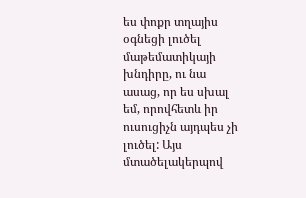ես փոքր տղայիս օգնեցի լուծել մաթեմատիկայի խնդիրը, ու նա ասաց, որ ես սխալ եմ, որովհետև իր ուսուցիչն այդպես չի լուծել: Այս մտածելակերպով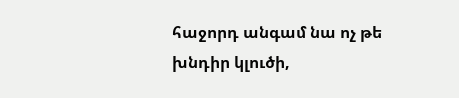հաջորդ անգամ նա ոչ թե խնդիր կլուծի,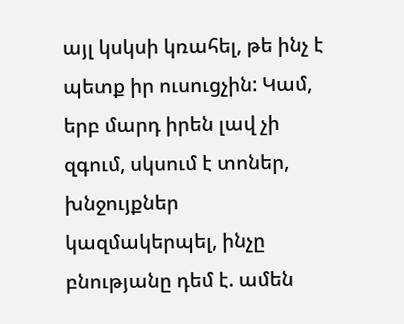այլ կսկսի կռահել, թե ինչ է պետք իր ուսուցչին: Կամ, երբ մարդ իրեն լավ չի զգում, սկսում է տոներ, խնջույքներ կազմակերպել, ինչը բնությանը դեմ է. ամեն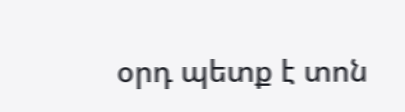օրդ պետք է տոն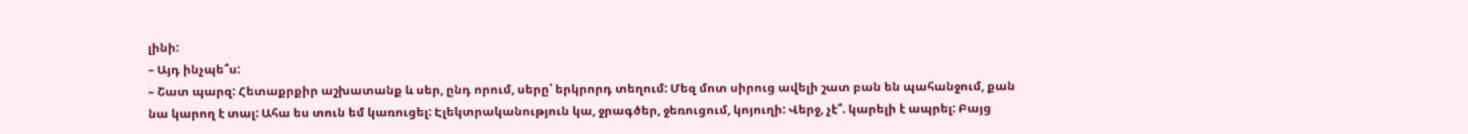լինի:
– Այդ ինչպե՞ս:
– Շատ պարզ: Հետաքրքիր աշխատանք և սեր, ընդ որում, սերը՝ երկրորդ տեղում: Մեզ մոտ սիրուց ավելի շատ բան են պահանջում, քան նա կարող է տալ: Ահա ես տուն եմ կառուցել: Էլեկտրականություն կա, ջրագծեր, ջեռուցում, կոյուղի: Վերջ, չէ՞. կարելի է ապրել: Բայց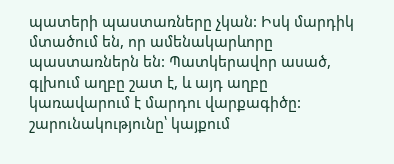պատերի պաստառները չկան: Իսկ մարդիկ մտածում են, որ ամենակարևորը պաստառներն են: Պատկերավոր ասած, գլխում աղբը շատ է, և այդ աղբը կառավարում է մարդու վարքագիծը:
շարունակությունը՝ կայքում